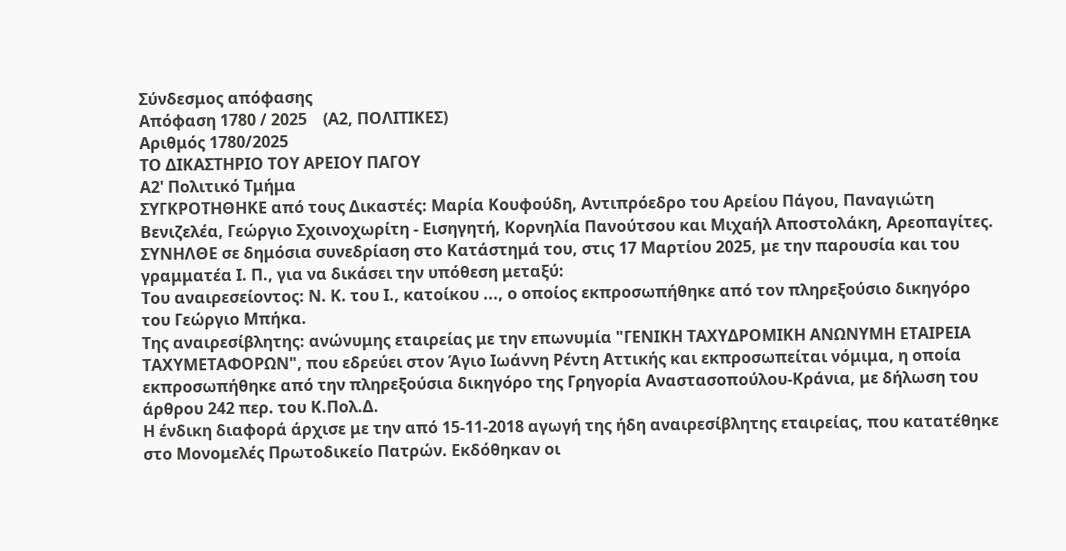Σύνδεσμος απόφασης
Απόφαση 1780 / 2025    (Α2, ΠΟΛΙΤΙΚΕΣ)
Αριθμός 1780/2025
ΤΟ ΔΙΚΑΣΤΗΡΙΟ ΤΟΥ ΑΡΕΙΟΥ ΠΑΓΟΥ
Α2' Πολιτικό Τμήμα
ΣΥΓΚΡΟΤΗΘΗΚΕ από τους Δικαστές: Μαρία Κουφούδη, Αντιπρόεδρο του Αρείου Πάγου, Παναγιώτη Βενιζελέα, Γεώργιο Σχοινοχωρίτη - Εισηγητή, Κορνηλία Πανούτσου και Μιχαήλ Αποστολάκη, Αρεοπαγίτες.
ΣΥΝΗΛΘΕ σε δημόσια συνεδρίαση στο Κατάστημά του, στις 17 Μαρτίου 2025, με την παρουσία και του γραμματέα Ι. Π., για να δικάσει την υπόθεση μεταξύ:
Του αναιρεσείοντος: Ν. Κ. του Ι., κατοίκου ..., ο οποίος εκπροσωπήθηκε από τον πληρεξούσιο δικηγόρο του Γεώργιο Μπήκα.
Της αναιρεσίβλητης: ανώνυμης εταιρείας με την επωνυμία "ΓΕΝΙΚΗ ΤΑΧΥΔΡΟΜΙΚΗ ΑΝΩΝΥΜΗ ΕΤΑΙΡΕΙΑ ΤΑΧΥΜΕΤΑΦΟΡΩΝ", που εδρεύει στον Άγιο Ιωάννη Ρέντη Αττικής και εκπροσωπείται νόμιμα, η οποία εκπροσωπήθηκε από την πληρεξούσια δικηγόρο της Γρηγορία Αναστασοπούλου-Κράνια, με δήλωση του άρθρου 242 περ. του Κ.Πολ.Δ.
Η ένδικη διαφορά άρχισε με την από 15-11-2018 αγωγή της ήδη αναιρεσίβλητης εταιρείας, που κατατέθηκε στο Μονομελές Πρωτοδικείο Πατρών. Εκδόθηκαν οι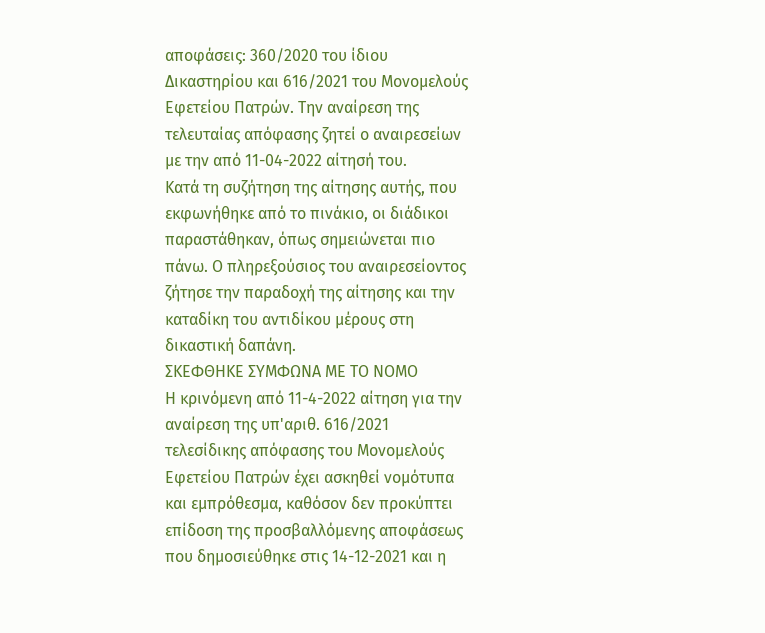αποφάσεις: 360/2020 του ίδιου Δικαστηρίου και 616/2021 του Μονομελούς Εφετείου Πατρών. Την αναίρεση της τελευταίας απόφασης ζητεί ο αναιρεσείων με την από 11-04-2022 αίτησή του.
Κατά τη συζήτηση της αίτησης αυτής, που εκφωνήθηκε από το πινάκιο, οι διάδικοι παραστάθηκαν, όπως σημειώνεται πιο πάνω. Ο πληρεξούσιος του αναιρεσείοντος ζήτησε την παραδοχή της αίτησης και την καταδίκη του αντιδίκου μέρους στη δικαστική δαπάνη.
ΣΚΕΦΘΗΚΕ ΣΥΜΦΩΝΑ ΜΕ ΤΟ ΝΟΜΟ
Η κρινόμενη από 11-4-2022 αίτηση για την αναίρεση της υπ'αριθ. 616/2021 τελεσίδικης απόφασης του Μονομελούς Εφετείου Πατρών έχει ασκηθεί νομότυπα και εμπρόθεσμα, καθόσον δεν προκύπτει επίδοση της προσβαλλόμενης αποφάσεως που δημοσιεύθηκε στις 14-12-2021 και η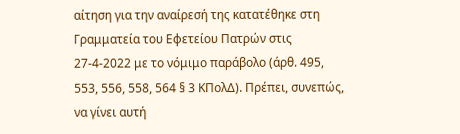αίτηση για την αναίρεσή της κατατέθηκε στη Γραμματεία του Εφετείου Πατρών στις 27-4-2022 με το νόμιμο παράβολο (άρθ. 495, 553, 556, 558, 564 § 3 ΚΠολΔ). Πρέπει, συνεπώς, να γίνει αυτή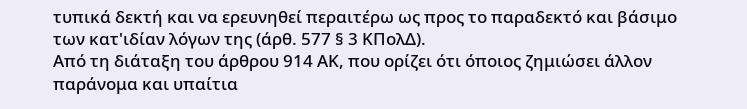τυπικά δεκτή και να ερευνηθεί περαιτέρω ως προς το παραδεκτό και βάσιμο των κατ'ιδίαν λόγων της (άρθ. 577 § 3 ΚΠολΔ).
Από τη διάταξη του άρθρου 914 ΑΚ, που ορίζει ότι όποιος ζημιώσει άλλον παράνομα και υπαίτια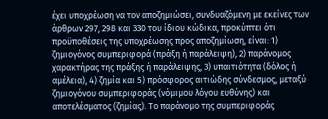έχει υποχρέωση να τον αποζημιώσει, συνδυαζόμενη με εκείνες των άρθρων 297, 298 και 330 του ίδιου κώδικα, προκύπτει ότι προϋποθέσεις της υποχρέωσης προς αποζημίωση, είναι: 1) ζημιογόνος συμπεριφορά (πράξη ή παράλειψη), 2) παράνομος χαρακτήρας της πράξης ή παράλειψης, 3) υπαιτιότητα (δόλος ή αμέλεια), 4) ζημία και 5) πρόσφορος αιτιώδης σύνδεσμος, μεταξύ ζημιογόνου συμπεριφοράς (νόμιμου λόγου ευθύνης) και αποτελέσματος (ζημίας). Το παράνομο της συμπεριφοράς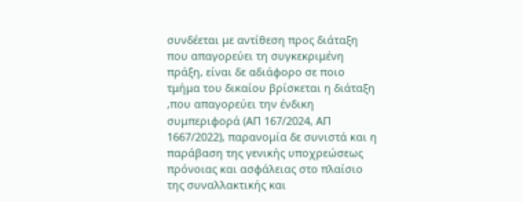συνδέεται με αντίθεση προς διάταξη που απαγορεύει τη συγκεκριμένη πράξη, είναι δε αδιάφορο σε ποιο τμήμα του δικαίου βρίσκεται η διάταξη ,που απαγορεύει την ένδικη συμπεριφορά (ΑΠ 167/2024, ΑΠ 1667/2022), παρανομία δε συνιστά και η παράβαση της γενικής υποχρεώσεως πρόνοιας και ασφάλειας στο πλαίσιο της συναλλακτικής και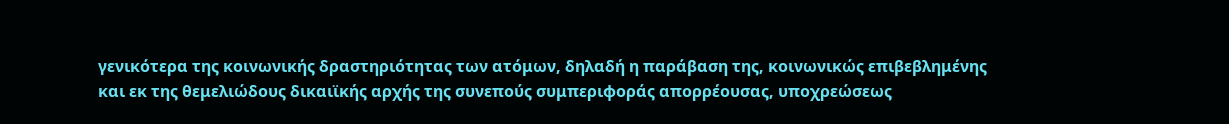γενικότερα της κοινωνικής δραστηριότητας των ατόμων, δηλαδή η παράβαση της, κοινωνικώς επιβεβλημένης και εκ της θεμελιώδους δικαιϊκής αρχής της συνεπούς συμπεριφοράς απορρέουσας, υποχρεώσεως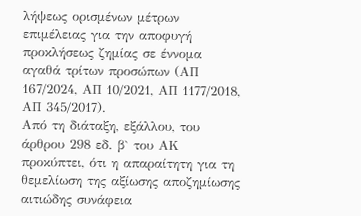λήψεως ορισμένων μέτρων επιμέλειας για την αποφυγή προκλήσεως ζημίας σε έννομα αγαθά τρίτων προσώπων (ΑΠ 167/2024, ΑΠ 10/2021, ΑΠ 1177/2018, ΑΠ 345/2017).
Από τη διάταξη, εξάλλου, του άρθρου 298 εδ. β` του ΑΚ προκύπτει, ότι η απαραίτητη για τη θεμελίωση της αξίωσης αποζημίωσης αιτιώδης συνάφεια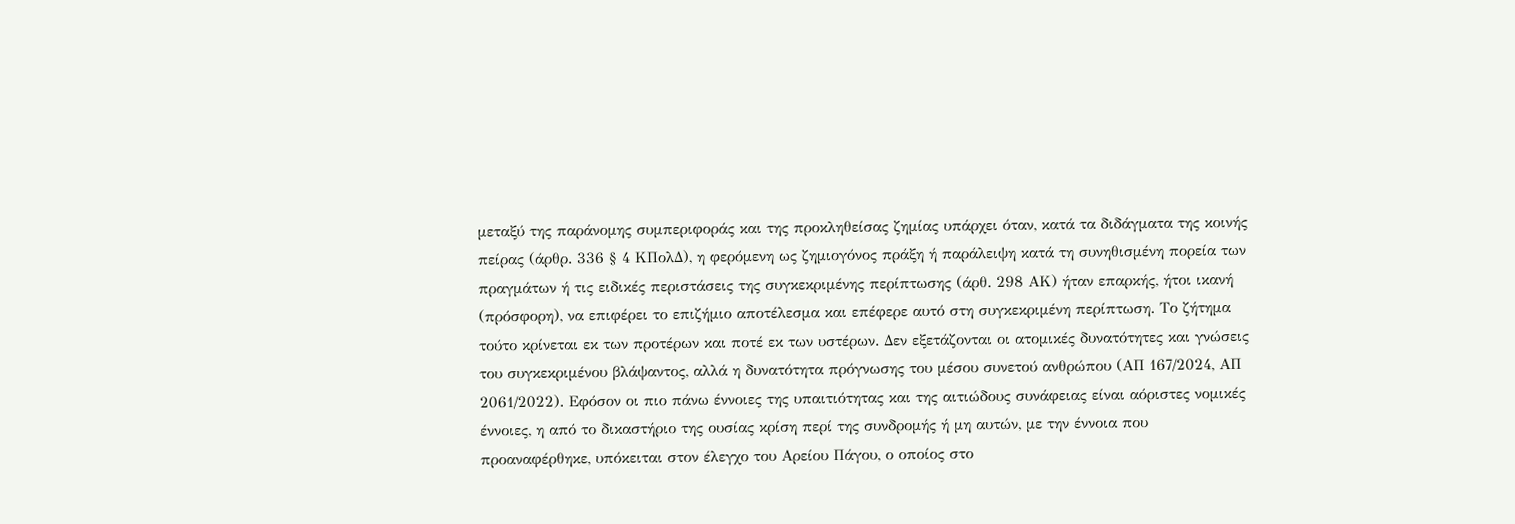μεταξύ της παράνομης συμπεριφοράς και της προκληθείσας ζημίας υπάρχει όταν, κατά τα διδάγματα της κοινής πείρας (άρθρ. 336 § 4 ΚΠολΔ), η φερόμενη ως ζημιογόνος πράξη ή παράλειψη κατά τη συνηθισμένη πορεία των πραγμάτων ή τις ειδικές περιστάσεις της συγκεκριμένης περίπτωσης (άρθ. 298 ΑΚ) ήταν επαρκής, ήτοι ικανή (πρόσφορη), να επιφέρει το επιζήμιο αποτέλεσμα και επέφερε αυτό στη συγκεκριμένη περίπτωση. Το ζήτημα τούτο κρίνεται εκ των προτέρων και ποτέ εκ των υστέρων. Δεν εξετάζονται οι ατομικές δυνατότητες και γνώσεις του συγκεκριμένου βλάψαντος, αλλά η δυνατότητα πρόγνωσης του μέσου συνετού ανθρώπου (ΑΠ 167/2024, ΑΠ 2061/2022). Εφόσον οι πιο πάνω έννοιες της υπαιτιότητας και της αιτιώδους συνάφειας είναι αόριστες νομικές έννοιες, η από το δικαστήριο της ουσίας κρίση περί της συνδρομής ή μη αυτών, με την έννοια που προαναφέρθηκε, υπόκειται στον έλεγχο του Αρείου Πάγου, ο οποίος στο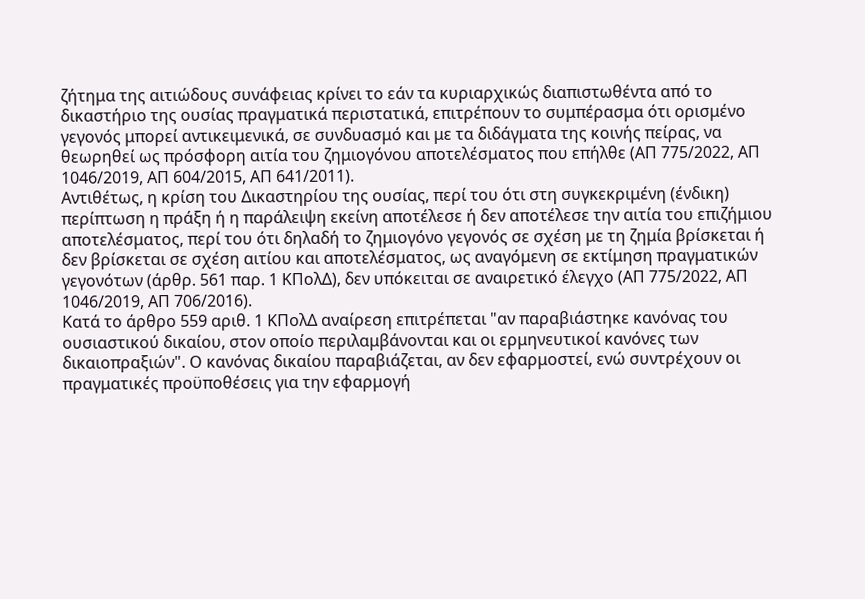ζήτημα της αιτιώδους συνάφειας κρίνει το εάν τα κυριαρχικώς διαπιστωθέντα από το δικαστήριο της ουσίας πραγματικά περιστατικά, επιτρέπουν το συμπέρασμα ότι ορισμένο γεγονός μπορεί αντικειμενικά, σε συνδυασμό και με τα διδάγματα της κοινής πείρας, να θεωρηθεί ως πρόσφορη αιτία του ζημιογόνου αποτελέσματος που επήλθε (ΑΠ 775/2022, ΑΠ 1046/2019, ΑΠ 604/2015, ΑΠ 641/2011).
Αντιθέτως, η κρίση του Δικαστηρίου της ουσίας, περί του ότι στη συγκεκριμένη (ένδικη) περίπτωση η πράξη ή η παράλειψη εκείνη αποτέλεσε ή δεν αποτέλεσε την αιτία του επιζήμιου αποτελέσματος, περί του ότι δηλαδή το ζημιογόνο γεγονός σε σχέση με τη ζημία βρίσκεται ή δεν βρίσκεται σε σχέση αιτίου και αποτελέσματος, ως αναγόμενη σε εκτίμηση πραγματικών γεγονότων (άρθρ. 561 παρ. 1 ΚΠολΔ), δεν υπόκειται σε αναιρετικό έλεγχο (ΑΠ 775/2022, ΑΠ 1046/2019, ΑΠ 706/2016).
Κατά το άρθρο 559 αριθ. 1 ΚΠολΔ αναίρεση επιτρέπεται "αν παραβιάστηκε κανόνας του ουσιαστικού δικαίου, στον οποίο περιλαμβάνονται και οι ερμηνευτικοί κανόνες των δικαιοπραξιών". Ο κανόνας δικαίου παραβιάζεται, αν δεν εφαρμοστεί, ενώ συντρέχουν οι πραγματικές προϋποθέσεις για την εφαρμογή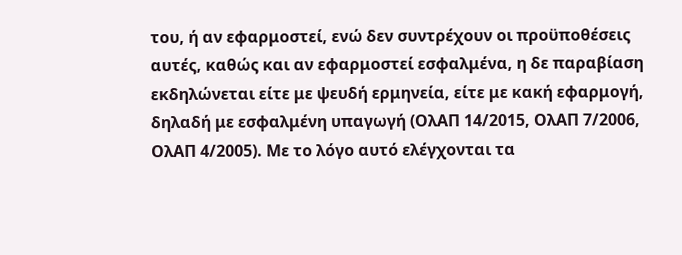του, ή αν εφαρμοστεί, ενώ δεν συντρέχουν οι προϋποθέσεις αυτές, καθώς και αν εφαρμοστεί εσφαλμένα, η δε παραβίαση εκδηλώνεται είτε με ψευδή ερμηνεία, είτε με κακή εφαρμογή, δηλαδή με εσφαλμένη υπαγωγή (ΟλΑΠ 14/2015, ΟλΑΠ 7/2006, ΟλΑΠ 4/2005). Με το λόγο αυτό ελέγχονται τα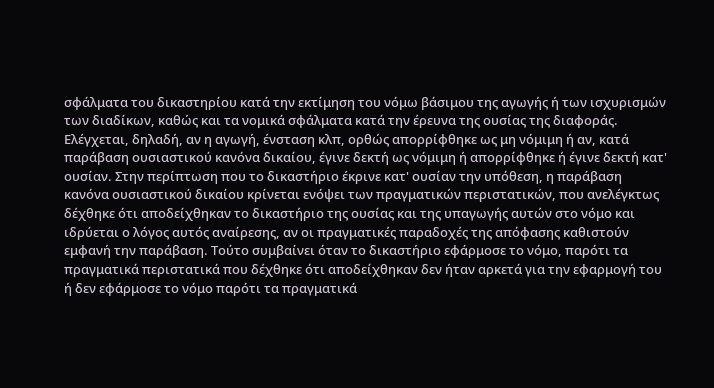σφάλματα του δικαστηρίου κατά την εκτίμηση του νόμω βάσιμου της αγωγής ή των ισχυρισμών των διαδίκων, καθώς και τα νομικά σφάλματα κατά την έρευνα της ουσίας της διαφοράς. Ελέγχεται, δηλαδή, αν η αγωγή, ένσταση κλπ, ορθώς απορρίφθηκε ως μη νόμιμη ή αν, κατά παράβαση ουσιαστικού κανόνα δικαίου, έγινε δεκτή ως νόμιμη ή απορρίφθηκε ή έγινε δεκτή κατ' ουσίαν. Στην περίπτωση που το δικαστήριο έκρινε κατ' ουσίαν την υπόθεση, η παράβαση κανόνα ουσιαστικού δικαίου κρίνεται ενόψει των πραγματικών περιστατικών, που ανελέγκτως δέχθηκε ότι αποδείχθηκαν το δικαστήριο της ουσίας και της υπαγωγής αυτών στο νόμο και ιδρύεται ο λόγος αυτός αναίρεσης, αν οι πραγματικές παραδοχές της απόφασης καθιστούν εμφανή την παράβαση. Τούτο συμβαίνει όταν το δικαστήριο εφάρμοσε το νόμο, παρότι τα πραγματικά περιστατικά που δέχθηκε ότι αποδείχθηκαν δεν ήταν αρκετά για την εφαρμογή του ή δεν εφάρμοσε το νόμο παρότι τα πραγματικά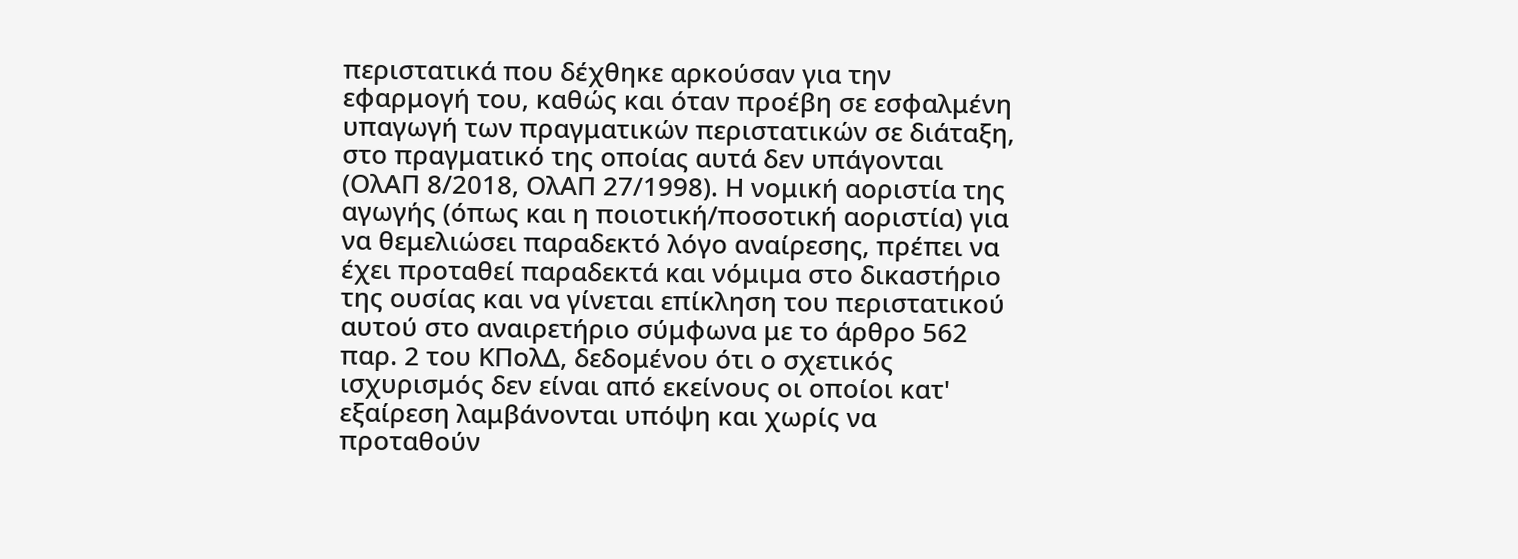περιστατικά που δέχθηκε αρκούσαν για την εφαρμογή του, καθώς και όταν προέβη σε εσφαλμένη υπαγωγή των πραγματικών περιστατικών σε διάταξη, στο πραγματικό της οποίας αυτά δεν υπάγονται (ΟλΑΠ 8/2018, ΟλΑΠ 27/1998). Η νομική αοριστία της αγωγής (όπως και η ποιοτική/ποσοτική αοριστία) για να θεμελιώσει παραδεκτό λόγο αναίρεσης, πρέπει να έχει προταθεί παραδεκτά και νόμιμα στο δικαστήριο της ουσίας και να γίνεται επίκληση του περιστατικού αυτού στο αναιρετήριο σύμφωνα με το άρθρο 562 παρ. 2 του ΚΠολΔ, δεδομένου ότι ο σχετικός ισχυρισμός δεν είναι από εκείνους οι οποίοι κατ' εξαίρεση λαμβάνονται υπόψη και χωρίς να προταθούν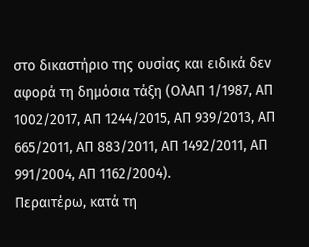στο δικαστήριο της ουσίας και ειδικά δεν αφορά τη δημόσια τάξη (ΟλΑΠ 1/1987, ΑΠ 1002/2017, ΑΠ 1244/2015, ΑΠ 939/2013, ΑΠ 665/2011, ΑΠ 883/2011, ΑΠ 1492/2011, ΑΠ 991/2004, ΑΠ 1162/2004).
Περαιτέρω, κατά τη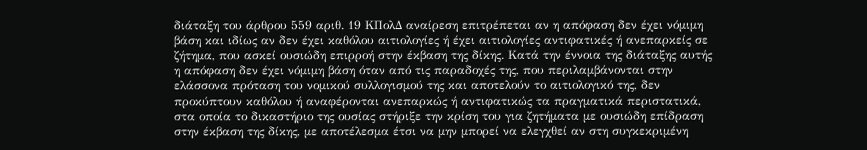διάταξη του άρθρου 559 αριθ. 19 ΚΠολΔ αναίρεση επιτρέπεται αν η απόφαση δεν έχει νόμιμη βάση και ιδίως αν δεν έχει καθόλου αιτιολογίες ή έχει αιτιολογίες αντιφατικές ή ανεπαρκείς σε ζήτημα, που ασκεί ουσιώδη επιρροή στην έκβαση της δίκης. Κατά την έννοια της διάταξης αυτής η απόφαση δεν έχει νόμιμη βάση όταν από τις παραδοχές της, που περιλαμβάνονται στην ελάσσονα πρόταση του νομικού συλλογισμού της και αποτελούν το αιτιολογικό της, δεν προκύπτουν καθόλου ή αναφέρονται ανεπαρκώς ή αντιφατικώς τα πραγματικά περιστατικά, στα οποία το δικαστήριο της ουσίας στήριξε την κρίση του για ζητήματα με ουσιώδη επίδραση στην έκβαση της δίκης, με αποτέλεσμα έτσι να μην μπορεί να ελεγχθεί αν στη συγκεκριμένη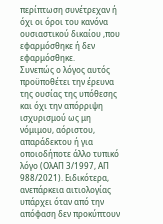περίπτωση συνέτρεχαν ή όχι οι όροι του κανόνα ουσιαστικού δικαίου ,που εφαρμόσθηκε ή δεν εφαρμόσθηκε.
Συνεπώς ο λόγος αυτός προϋποθέτει την έρευνα της ουσίας της υπόθεσης και όχι την απόρριψη ισχυρισμού ως μη νόμιμου, αόριστου, απαράδεκτου ή για οποιοδήποτε άλλο τυπικό λόγο (ΟλΑΠ 3/1997, ΑΠ 988/2021). Ειδικότερα, ανεπάρκεια αιτιολογίας υπάρχει όταν από την απόφαση δεν προκύπτουν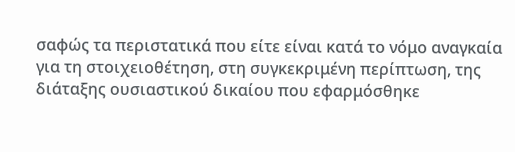σαφώς τα περιστατικά που είτε είναι κατά το νόμο αναγκαία για τη στοιχειοθέτηση, στη συγκεκριμένη περίπτωση, της διάταξης ουσιαστικού δικαίου που εφαρμόσθηκε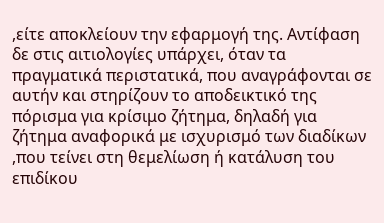,είτε αποκλείουν την εφαρμογή της. Αντίφαση δε στις αιτιολογίες υπάρχει, όταν τα πραγματικά περιστατικά, που αναγράφονται σε αυτήν και στηρίζουν το αποδεικτικό της πόρισμα για κρίσιμο ζήτημα, δηλαδή για ζήτημα αναφορικά με ισχυρισμό των διαδίκων ,που τείνει στη θεμελίωση ή κατάλυση του επιδίκου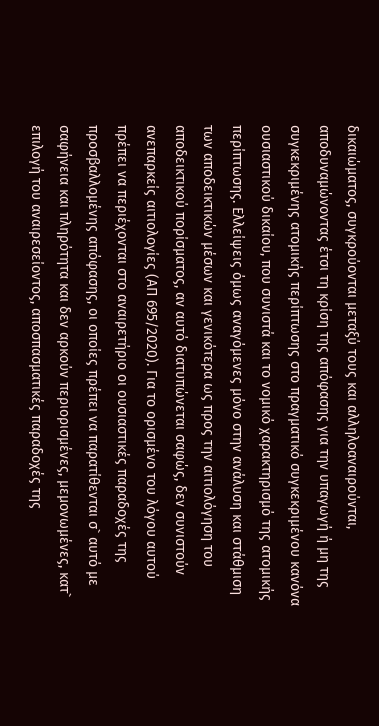δικαιώματος, συγκρούονται μεταξύ τους και αλληλοαναιρούνται, αποδυναμώνοντας έτσι τη κρίση της απόφασης για την υπαγωγή ή μη της συγκεκριμένης ατομικής περίπτωσης στο πραγματικό συγκεκριμένου κανόνα ουσιαστικού δικαίου, που συνιστά και το νομικό χαρακτηρισμό της ατομικής περίπτωσης. Ελλείψεις όμως αναγόμενες μόνο στην ανάλυση και στάθμιση των αποδεικτικών μέσων και γενικότερα ως προς την αιτιολόγηση του αποδεικτικού πορίσματος, αν αυτό διατυπώνεται σαφώς, δεν συνιστούν ανεπαρκείς αιτιολογίες (ΑΠ 695/2020). Για το ορισμένο του λόγου αυτού πρέπει να περιέχονται στο αναιρετήριο οι ουσιαστικές παραδοχές της προσβαλλομένης απόφασης, οι οποίες πρέπει να παρατίθενται σ` αυτό με σαφήνεια και πληρότητα και δεν αρκούν περιορισμένες, μεμονωμένες, κατ` επιλογή του αναιρεσείοντος, αποσπασματικές παραδοχές της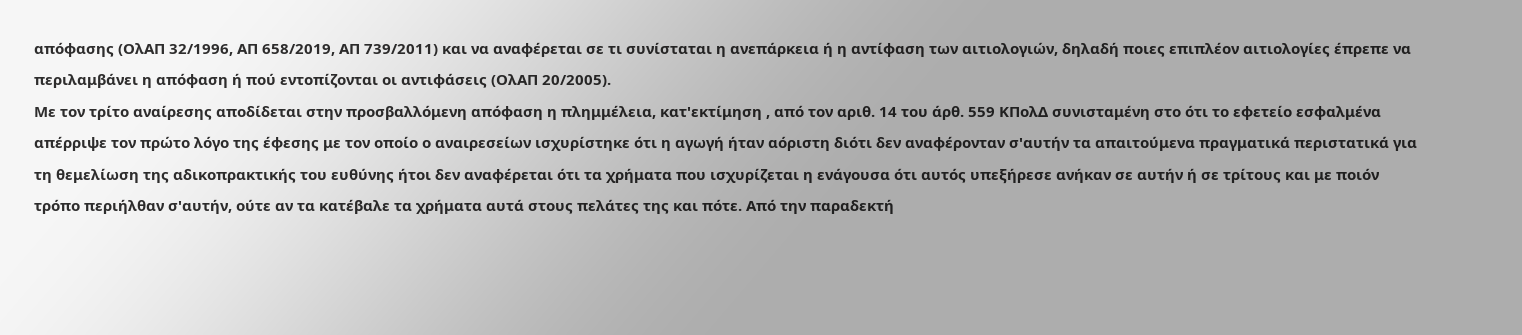απόφασης (ΟλΑΠ 32/1996, ΑΠ 658/2019, ΑΠ 739/2011) και να αναφέρεται σε τι συνίσταται η ανεπάρκεια ή η αντίφαση των αιτιολογιών, δηλαδή ποιες επιπλέον αιτιολογίες έπρεπε να περιλαμβάνει η απόφαση ή πού εντοπίζονται οι αντιφάσεις (ΟλΑΠ 20/2005).
Με τον τρίτο αναίρεσης αποδίδεται στην προσβαλλόμενη απόφαση η πλημμέλεια, κατ'εκτίμηση , από τον αριθ. 14 του άρθ. 559 ΚΠολΔ συνισταμένη στο ότι το εφετείο εσφαλμένα απέρριψε τον πρώτο λόγο της έφεσης με τον οποίο ο αναιρεσείων ισχυρίστηκε ότι η αγωγή ήταν αόριστη διότι δεν αναφέρονταν σ'αυτήν τα απαιτούμενα πραγματικά περιστατικά για τη θεμελίωση της αδικοπρακτικής του ευθύνης ήτοι δεν αναφέρεται ότι τα χρήματα που ισχυρίζεται η ενάγουσα ότι αυτός υπεξήρεσε ανήκαν σε αυτήν ή σε τρίτους και με ποιόν τρόπο περιήλθαν σ'αυτήν, ούτε αν τα κατέβαλε τα χρήματα αυτά στους πελάτες της και πότε. Από την παραδεκτή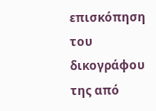επισκόπηση του δικογράφου της από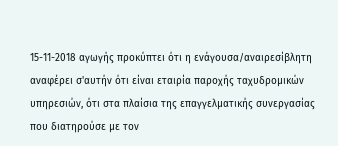15-11-2018 αγωγής προκύπτει ότι η ενάγουσα/αναιρεσίβλητη αναφέρει σ'αυτήν ότι είναι εταιρία παροχής ταχυδρομικών υπηρεσιών, ότι στα πλαίσια της επαγγελματικής συνεργασίας που διατηρούσε με τον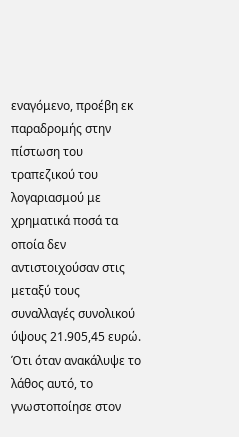εναγόμενο, προέβη εκ παραδρομής στην πίστωση του τραπεζικού του λογαριασμού με χρηματικά ποσά τα οποία δεν αντιστοιχούσαν στις μεταξύ τους συναλλαγές συνολικού ύψους 21.905,45 ευρώ. Ότι όταν ανακάλυψε το λάθος αυτό, το γνωστοποίησε στον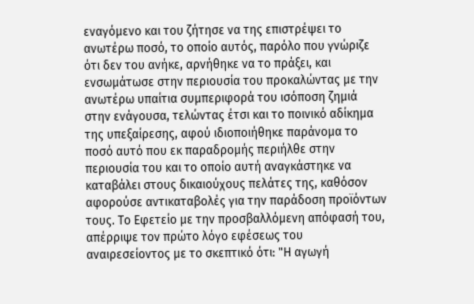εναγόμενο και του ζήτησε να της επιστρέψει το ανωτέρω ποσό, το οποίο αυτός, παρόλο που γνώριζε ότι δεν του ανήκε, αρνήθηκε να το πράξει, και ενσωμάτωσε στην περιουσία του προκαλώντας με την ανωτέρω υπαίτια συμπεριφορά του ισόποση ζημιά στην ενάγουσα, τελώντας έτσι και το ποινικό αδίκημα της υπεξαίρεσης, αφού ιδιοποιήθηκε παράνομα το ποσό αυτό που εκ παραδρομής περιήλθε στην περιουσία του και το οποίο αυτή αναγκάστηκε να καταβάλει στους δικαιούχους πελάτες της, καθόσον αφορούσε αντικαταβολές για την παράδοση προϊόντων τους. Το Εφετείο με την προσβαλλόμενη απόφασή του, απέρριψε τον πρώτο λόγο εφέσεως του αναιρεσείοντος με το σκεπτικό ότι: "Η αγωγή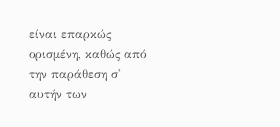είναι επαρκώς ορισμένη, καθώς από την παράθεση σ' αυτήν των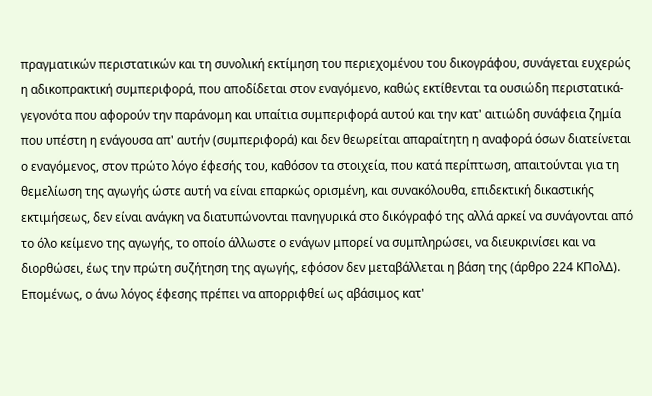πραγματικών περιστατικών και τη συνολική εκτίμηση του περιεχομένου του δικογράφου, συνάγεται ευχερώς η αδικοπρακτική συμπεριφορά, που αποδίδεται στον εναγόμενο, καθώς εκτίθενται τα ουσιώδη περιστατικά-γεγονότα που αφορούν την παράνομη και υπαίτια συμπεριφορά αυτού και την κατ' αιτιώδη συνάφεια ζημία που υπέστη η ενάγουσα απ' αυτήν (συμπεριφορά) και δεν θεωρείται απαραίτητη η αναφορά όσων διατείνεται ο εναγόμενος, στον πρώτο λόγο έφεσής του, καθόσον τα στοιχεία, που κατά περίπτωση, απαιτούνται για τη θεμελίωση της αγωγής ώστε αυτή να είναι επαρκώς ορισμένη, και συνακόλουθα, επιδεκτική δικαστικής εκτιμήσεως, δεν είναι ανάγκη να διατυπώνονται πανηγυρικά στο δικόγραφό της αλλά αρκεί να συνάγονται από το όλο κείμενο της αγωγής, το οποίο άλλωστε ο ενάγων μπορεί να συμπληρώσει, να διευκρινίσει και να διορθώσει, έως την πρώτη συζήτηση της αγωγής, εφόσον δεν μεταβάλλεται η βάση της (άρθρο 224 ΚΠολΔ).
Επομένως, ο άνω λόγος έφεσης πρέπει να απορριφθεί ως αβάσιμος κατ'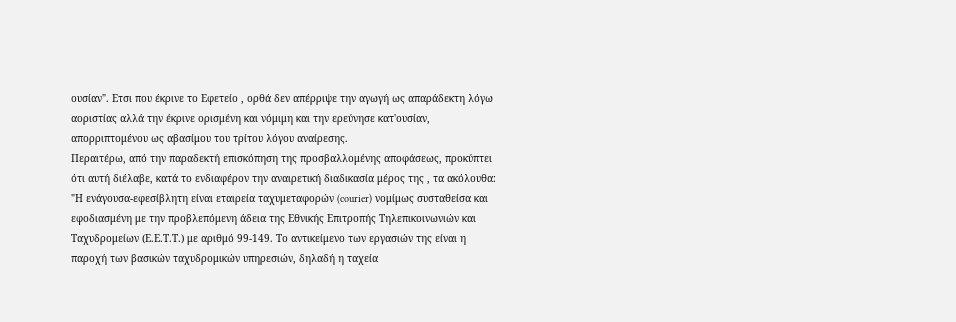ουσίαν". Ετσι που έκρινε το Εφετείο , ορθά δεν απέρριψε την αγωγή ως απαράδεκτη λόγω αοριστίας αλλά την έκρινε ορισμένη και νόμιμη και την ερεύνησε κατ'ουσίαν, απορριπτομένου ως αβασίμου του τρίτου λόγου αναίρεσης.
Περαιτέρω, από την παραδεκτή επισκόπηση της προσβαλλομένης αποφάσεως, προκύπτει ότι αυτή διέλαβε, κατά το ενδιαφέρον την αναιρετική διαδικασία μέρος της , τα ακόλουθα: "Η ενάγουσα-εφεσίβλητη είναι εταιρεία ταχυμεταφορών (courier) νομίμως συσταθείσα και εφοδιασμένη με την προβλεπόμενη άδεια της Εθνικής Επιτροπής Τηλεπικοινωνιών και Ταχυδρομείων (Ε.Ε.Τ.Τ.) με αριθμό 99-149. Το αντικείμενο των εργασιών της είναι η παροχή των βασικών ταχυδρομικών υπηρεσιών, δηλαδή η ταχεία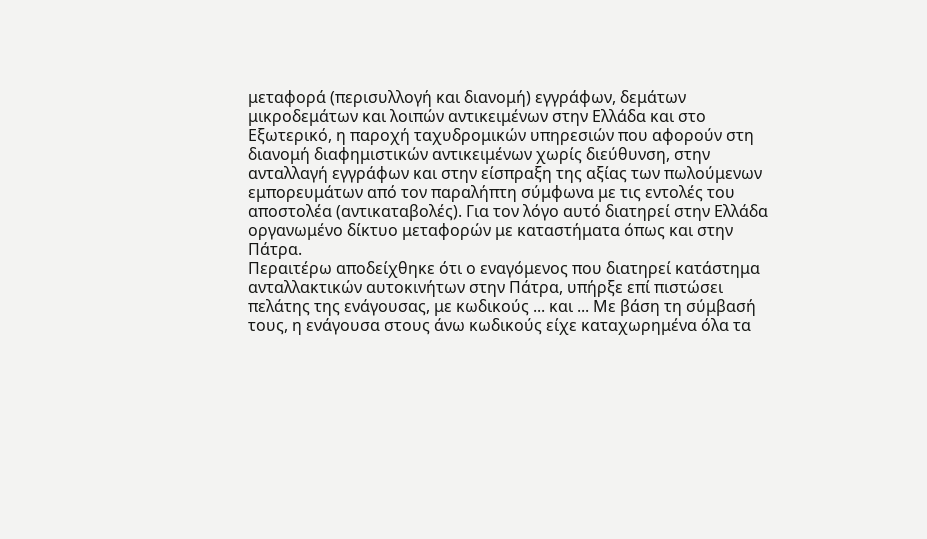μεταφορά (περισυλλογή και διανομή) εγγράφων, δεμάτων μικροδεμάτων και λοιπών αντικειμένων στην Ελλάδα και στο Εξωτερικό, η παροχή ταχυδρομικών υπηρεσιών που αφορούν στη διανομή διαφημιστικών αντικειμένων χωρίς διεύθυνση, στην ανταλλαγή εγγράφων και στην είσπραξη της αξίας των πωλούμενων εμπορευμάτων από τον παραλήπτη σύμφωνα με τις εντολές του αποστολέα (αντικαταβολές). Για τον λόγο αυτό διατηρεί στην Ελλάδα οργανωμένο δίκτυο μεταφορών με καταστήματα όπως και στην Πάτρα.
Περαιτέρω αποδείχθηκε ότι ο εναγόμενος που διατηρεί κατάστημα ανταλλακτικών αυτοκινήτων στην Πάτρα, υπήρξε επί πιστώσει πελάτης της ενάγουσας, με κωδικούς ... και ... Με βάση τη σύμβασή τους, η ενάγουσα στους άνω κωδικούς είχε καταχωρημένα όλα τα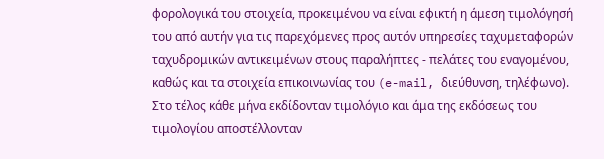φορολογικά του στοιχεία, προκειμένου να είναι εφικτή η άμεση τιμολόγησή του από αυτήν για τις παρεχόμενες προς αυτόν υπηρεσίες ταχυμεταφορών ταχυδρομικών αντικειμένων στους παραλήπτες - πελάτες του εναγομένου, καθώς και τα στοιχεία επικοινωνίας του (e-mail, διεύθυνση, τηλέφωνο). Στο τέλος κάθε μήνα εκδίδονταν τιμολόγιο και άμα της εκδόσεως του τιμολογίου αποστέλλονταν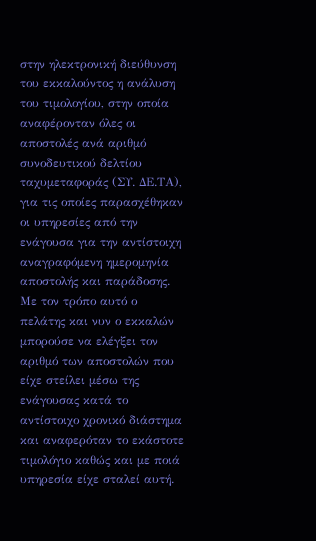στην ηλεκτρονική διεύθυνση του εκκαλούντος η ανάλυση του τιμολογίου, στην οποία αναφέρονταν όλες οι αποστολές ανά αριθμό συνοδευτικού δελτίου ταχυμεταφοράς (ΣΥ. ΔΕ.ΤΑ), για τις οποίες παρασχέθηκαν οι υπηρεσίες από την ενάγουσα για την αντίστοιχη αναγραφόμενη ημερομηνία αποστολής και παράδοσης. Με τον τρόπο αυτό ο πελάτης και νυν ο εκκαλών μπορούσε να ελέγξει τον αριθμό των αποστολών που είχε στείλει μέσω της ενάγουσας κατά το αντίστοιχο χρονικό διάστημα και αναφερόταν το εκάστοτε τιμολόγιο καθώς και με ποιά υπηρεσία είχε σταλεί αυτή.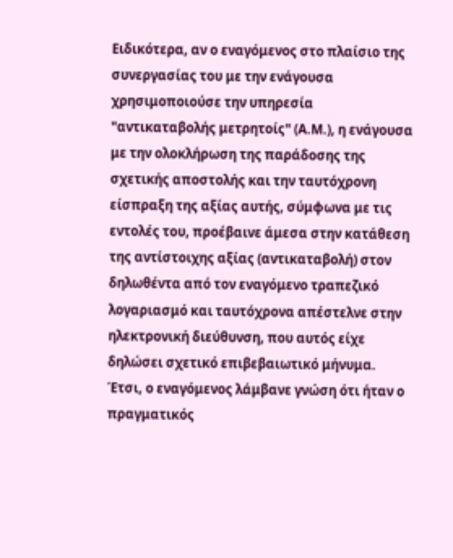Ειδικότερα, αν ο εναγόμενος στο πλαίσιο της συνεργασίας του με την ενάγουσα χρησιμοποιούσε την υπηρεσία "αντικαταβολής μετρητοίς" (Α.Μ.), η ενάγουσα με την ολοκλήρωση της παράδοσης της σχετικής αποστολής και την ταυτόχρονη είσπραξη της αξίας αυτής, σύμφωνα με τις εντολές του, προέβαινε άμεσα στην κατάθεση της αντίστοιχης αξίας (αντικαταβολή) στον δηλωθέντα από τον εναγόμενο τραπεζικό λογαριασμό και ταυτόχρονα απέστελνε στην ηλεκτρονική διεύθυνση, που αυτός είχε δηλώσει σχετικό επιβεβαιωτικό μήνυμα. Έτσι, ο εναγόμενος λάμβανε γνώση ότι ήταν ο πραγματικός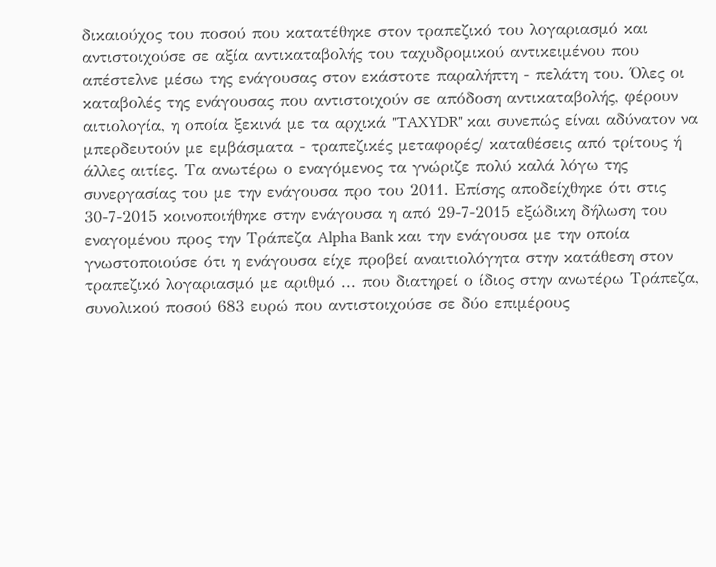δικαιούχος του ποσού που κατατέθηκε στον τραπεζικό του λογαριασμό και αντιστοιχούσε σε αξία αντικαταβολής του ταχυδρομικού αντικειμένου που απέστελνε μέσω της ενάγουσας στον εκάστοτε παραλήπτη - πελάτη του. Όλες οι καταβολές της ενάγουσας που αντιστοιχούν σε απόδοση αντικαταβολής, φέρουν αιτιολογία, η οποία ξεκινά με τα αρχικά "TAXYDR" και συνεπώς είναι αδύνατον να μπερδευτούν με εμβάσματα - τραπεζικές μεταφορές/ καταθέσεις από τρίτους ή άλλες αιτίες. Τα ανωτέρω ο εναγόμενος τα γνώριζε πολύ καλά λόγω της συνεργασίας του με την ενάγουσα προ του 2011. Επίσης αποδείχθηκε ότι στις 30-7-2015 κοινοποιήθηκε στην ενάγουσα η από 29-7-2015 εξώδικη δήλωση του εναγομένου προς την Τράπεζα Alpha Bank και την ενάγουσα με την οποία γνωστοποιούσε ότι η ενάγουσα είχε προβεί αναιτιολόγητα στην κατάθεση στον τραπεζικό λογαριασμό με αριθμό ... που διατηρεί ο ίδιος στην ανωτέρω Τράπεζα, συνολικού ποσού 683 ευρώ που αντιστοιχούσε σε δύο επιμέρους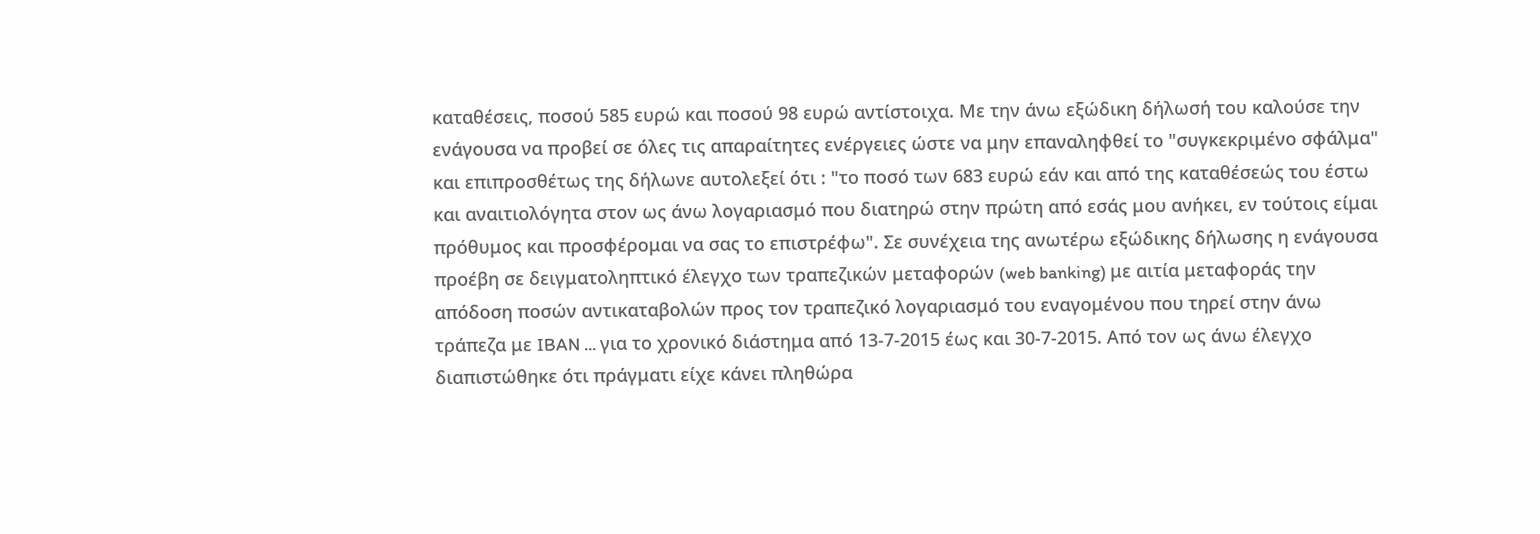καταθέσεις, ποσού 585 ευρώ και ποσού 98 ευρώ αντίστοιχα. Με την άνω εξώδικη δήλωσή του καλούσε την ενάγουσα να προβεί σε όλες τις απαραίτητες ενέργειες ώστε να μην επαναληφθεί το "συγκεκριμένο σφάλμα" και επιπροσθέτως της δήλωνε αυτολεξεί ότι : "το ποσό των 683 ευρώ εάν και από της καταθέσεώς του έστω και αναιτιολόγητα στον ως άνω λογαριασμό που διατηρώ στην πρώτη από εσάς μου ανήκει, εν τούτοις είμαι πρόθυμος και προσφέρομαι να σας το επιστρέφω". Σε συνέχεια της ανωτέρω εξώδικης δήλωσης η ενάγουσα προέβη σε δειγματοληπτικό έλεγχο των τραπεζικών μεταφορών (web banking) με αιτία μεταφοράς την απόδοση ποσών αντικαταβολών προς τον τραπεζικό λογαριασμό του εναγομένου που τηρεί στην άνω τράπεζα με IBAN ... για το χρονικό διάστημα από 13-7-2015 έως και 30-7-2015. Από τον ως άνω έλεγχο διαπιστώθηκε ότι πράγματι είχε κάνει πληθώρα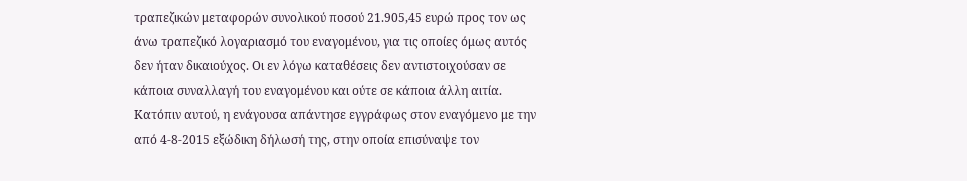τραπεζικών μεταφορών συνολικού ποσού 21.905,45 ευρώ προς τον ως άνω τραπεζικό λογαριασμό του εναγομένου, για τις οποίες όμως αυτός δεν ήταν δικαιούχος. Οι εν λόγω καταθέσεις δεν αντιστοιχούσαν σε κάποια συναλλαγή του εναγομένου και ούτε σε κάποια άλλη αιτία. Κατόπιν αυτού, η ενάγουσα απάντησε εγγράφως στον εναγόμενο με την από 4-8-2015 εξώδικη δήλωσή της, στην οποία επισύναψε τον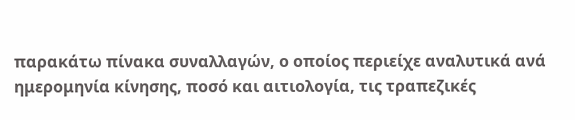παρακάτω πίνακα συναλλαγών, ο οποίος περιείχε αναλυτικά ανά ημερομηνία κίνησης, ποσό και αιτιολογία, τις τραπεζικές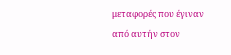μεταφορές που έγιναν από αυτήν στον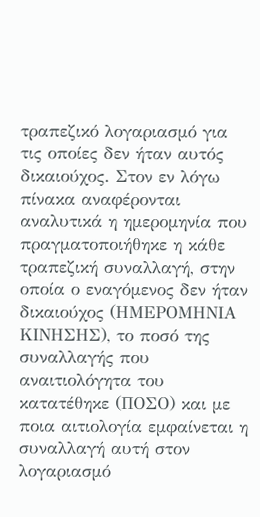τραπεζικό λογαριασμό για τις οποίες δεν ήταν αυτός δικαιούχος. Στον εν λόγω πίνακα αναφέρονται αναλυτικά η ημερομηνία που πραγματοποιήθηκε η κάθε τραπεζική συναλλαγή, στην οποία ο εναγόμενος δεν ήταν δικαιούχος (ΗΜΕΡΟΜΗΝΙΑ ΚΙΝΗΣΗΣ), το ποσό της συναλλαγής που αναιτιολόγητα του κατατέθηκε (ΠΟΣΟ) και με ποια αιτιολογία εμφαίνεται η συναλλαγή αυτή στον λογαριασμό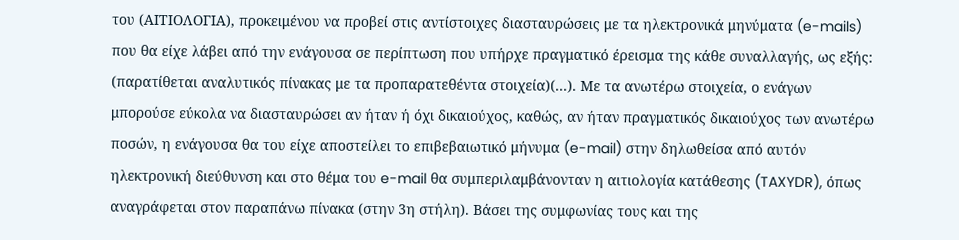του (ΑΙΤΙΟΛΟΓΙΑ), προκειμένου να προβεί στις αντίστοιχες διασταυρώσεις με τα ηλεκτρονικά μηνύματα (e-mails) που θα είχε λάβει από την ενάγουσα σε περίπτωση που υπήρχε πραγματικό έρεισμα της κάθε συναλλαγής, ως εξής: (παρατίθεται αναλυτικός πίνακας με τα προπαρατεθέντα στοιχεία)(...). Με τα ανωτέρω στοιχεία, ο ενάγων μπορούσε εύκολα να διασταυρώσει αν ήταν ή όχι δικαιούχος, καθώς, αν ήταν πραγματικός δικαιούχος των ανωτέρω ποσών, η ενάγουσα θα του είχε αποστείλει το επιβεβαιωτικό μήνυμα (e-mail) στην δηλωθείσα από αυτόν ηλεκτρονική διεύθυνση και στο θέμα του e-mail θα συμπεριλαμβάνονταν η αιτιολογία κατάθεσης (TAXYDR), όπως αναγράφεται στον παραπάνω πίνακα (στην 3η στήλη). Βάσει της συμφωνίας τους και της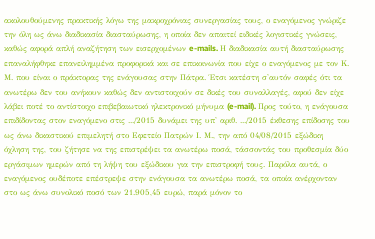ακολουθούμενης πρακτικής λόγω της μακροχρόνιας συνεργασίας τους, ο εναγόμενος γνώριζε την όλη ως άνω διαδικασία διασταύρωσης, η οποία δεν απαιτεί ειδικές λογιστικές γνώσεις, καθώς αφορά απλή αναζήτηση των εισερχομένων e-mails. Η διαδικασία αυτή διασταύρωσης επαναλήφθηκε επανειλημμένα προφορικά και σε επικοινωνία που είχε ο εναγόμενος με τον Κ. Μ. που είναι ο πράκτορας της ενάγουσας στην Πάτρα. Έτσι κατέστη σ'αυτόν σαφές ότι τα ανωτέρω δεν του ανήκουν καθώς δεν αντιστοιχούν σε δικές του συναλλαγές, αφού δεν είχε λάβει ποτέ το αντίστοιχο επιβεβαιωτικό ηλεκτρονικό μήνυμα (e-mail). Προς τούτο, η ενάγουσα επιδίδοντας στον εναγόμενο στις .../2015 δυνάμει της υπ' αριθ. .../2015 έκθεσης επίδοσης του ως άνω δικαστικού επιμελητή στο Εφετείο Πατρών Ι. Μ., την από 04/08/2015 εξώδικη όχληση της, του ζήτησε να της επιστρέψει τα ανωτέρω ποσά, τάσσοντάς του προθεσμία δύο εργάσιμων ημερών από τη λήψη του εξώδικου για την επιστροφή τους. Παρόλα αυτά, ο εναγόμενος ουδέποτε επέστρεψε στην ενάγουσα τα ανωτέρω ποσά, τα οποία ανέρχονταν στο ως άνω συνολικό ποσό των 21.905,45 ευρώ, παρά μόνον το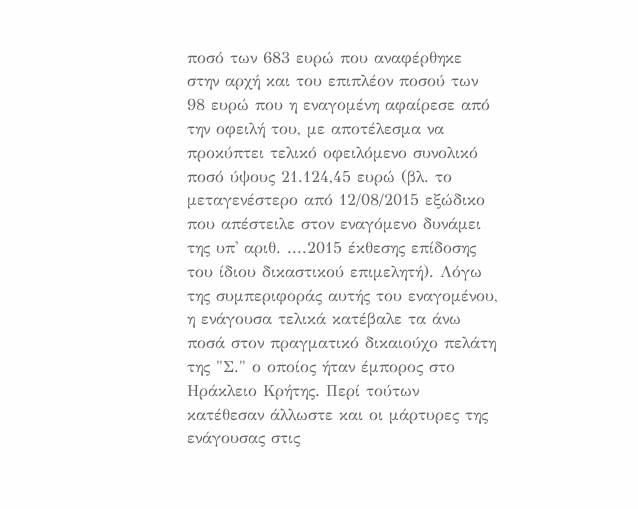ποσό των 683 ευρώ που αναφέρθηκε στην αρχή και του επιπλέον ποσού των 98 ευρώ που η εναγομένη αφαίρεσε από την οφειλή του, με αποτέλεσμα να προκύπτει τελικό οφειλόμενο συνολικό ποσό ύψους 21.124,45 ευρώ (βλ. το μεταγενέστερο από 12/08/2015 εξώδικο που απέστειλε στον εναγόμενο δυνάμει της υπ' αριθ. ....2015 έκθεσης επίδοσης του ίδιου δικαστικού επιμελητή). Λόγω της συμπεριφοράς αυτής του εναγομένου, η ενάγουσα τελικά κατέβαλε τα άνω ποσά στον πραγματικό δικαιούχο πελάτη της "Σ." ο οποίος ήταν έμπορος στο Ηράκλειο Κρήτης. Περί τούτων κατέθεσαν άλλωστε και οι μάρτυρες της ενάγουσας στις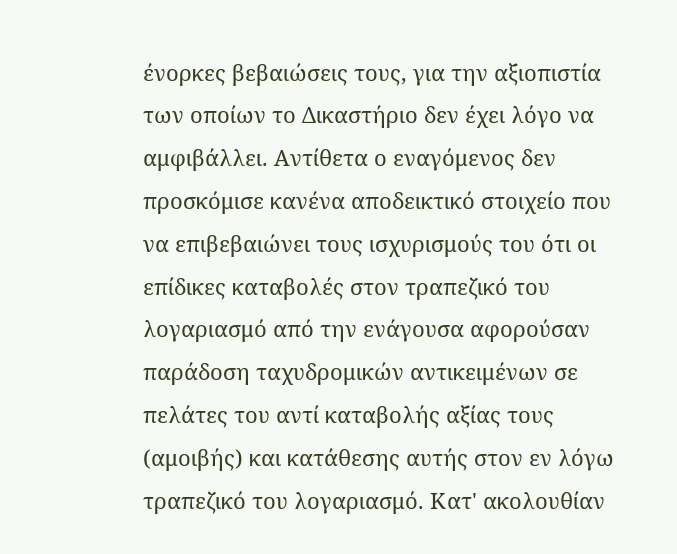ένορκες βεβαιώσεις τους, για την αξιοπιστία των οποίων το Δικαστήριο δεν έχει λόγο να αμφιβάλλει. Αντίθετα ο εναγόμενος δεν προσκόμισε κανένα αποδεικτικό στοιχείο που να επιβεβαιώνει τους ισχυρισμούς του ότι οι επίδικες καταβολές στον τραπεζικό του λογαριασμό από την ενάγουσα αφορούσαν παράδοση ταχυδρομικών αντικειμένων σε πελάτες του αντί καταβολής αξίας τους (αμοιβής) και κατάθεσης αυτής στον εν λόγω τραπεζικό του λογαριασμό. Κατ' ακολουθίαν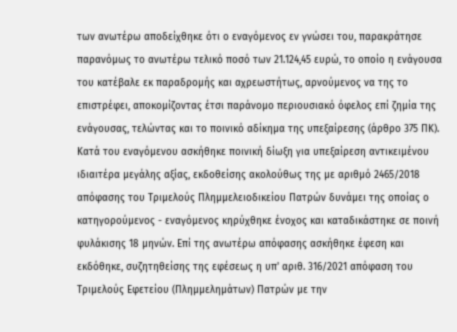των ανωτέρω αποδείχθηκε ότι ο εναγόμενος εν γνώσει του, παρακράτησε παρανόμως το ανωτέρω τελικό ποσό των 21.124,45 ευρώ, το οποίο η ενάγουσα του κατέβαλε εκ παραδρομής και αχρεωστήτως, αρνούμενος να της το επιστρέφει, αποκομίζοντας έτσι παράνομο περιουσιακό όφελος επί ζημία της ενάγουσας, τελώντας και το ποινικό αδίκημα της υπεξαίρεσης (άρθρο 375 ΠΚ). Κατά του εναγόμενου ασκήθηκε ποινική δίωξη για υπεξαίρεση αντικειμένου ιδιαιτέρα μεγάλης αξίας, εκδοθείσης ακολούθως της με αριθμό 2465/2018 απόφασης του Τριμελούς Πλημμελειοδικείου Πατρών δυνάμει της οποίας ο κατηγορούμενος - εναγόμενος κηρύχθηκε ένοχος και καταδικάστηκε σε ποινή φυλάκισης 18 μηνών. Επί της ανωτέρω απόφασης ασκήθηκε έφεση και εκδόθηκε, συζητηθείσης της εφέσεως η υπ' αριθ. 316/2021 απόφαση του Τριμελούς Εφετείου (Πλημμελημάτων) Πατρών με την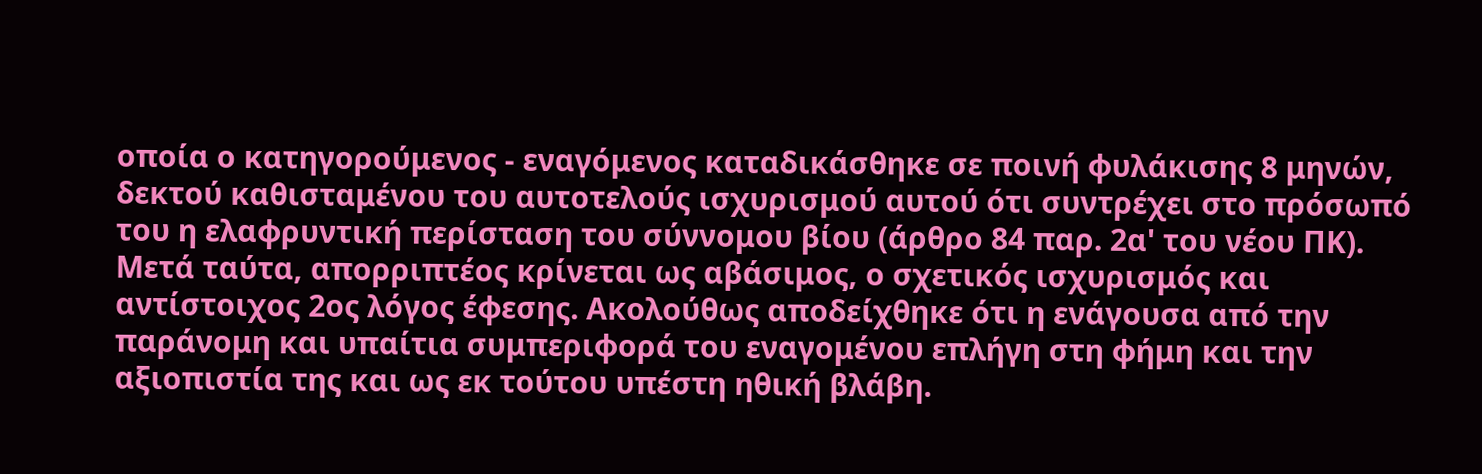οποία ο κατηγορούμενος - εναγόμενος καταδικάσθηκε σε ποινή φυλάκισης 8 μηνών, δεκτού καθισταμένου του αυτοτελούς ισχυρισμού αυτού ότι συντρέχει στο πρόσωπό του η ελαφρυντική περίσταση του σύννομου βίου (άρθρο 84 παρ. 2α' του νέου ΠΚ). Μετά ταύτα, απορριπτέος κρίνεται ως αβάσιμος, ο σχετικός ισχυρισμός και αντίστοιχος 2ος λόγος έφεσης. Ακολούθως αποδείχθηκε ότι η ενάγουσα από την παράνομη και υπαίτια συμπεριφορά του εναγομένου επλήγη στη φήμη και την αξιοπιστία της και ως εκ τούτου υπέστη ηθική βλάβη.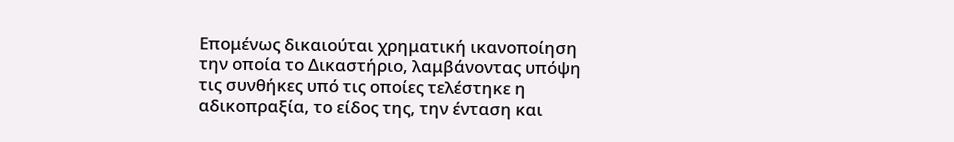Επομένως δικαιούται χρηματική ικανοποίηση την οποία το Δικαστήριο, λαμβάνοντας υπόψη τις συνθήκες υπό τις οποίες τελέστηκε η αδικοπραξία, το είδος της, την ένταση και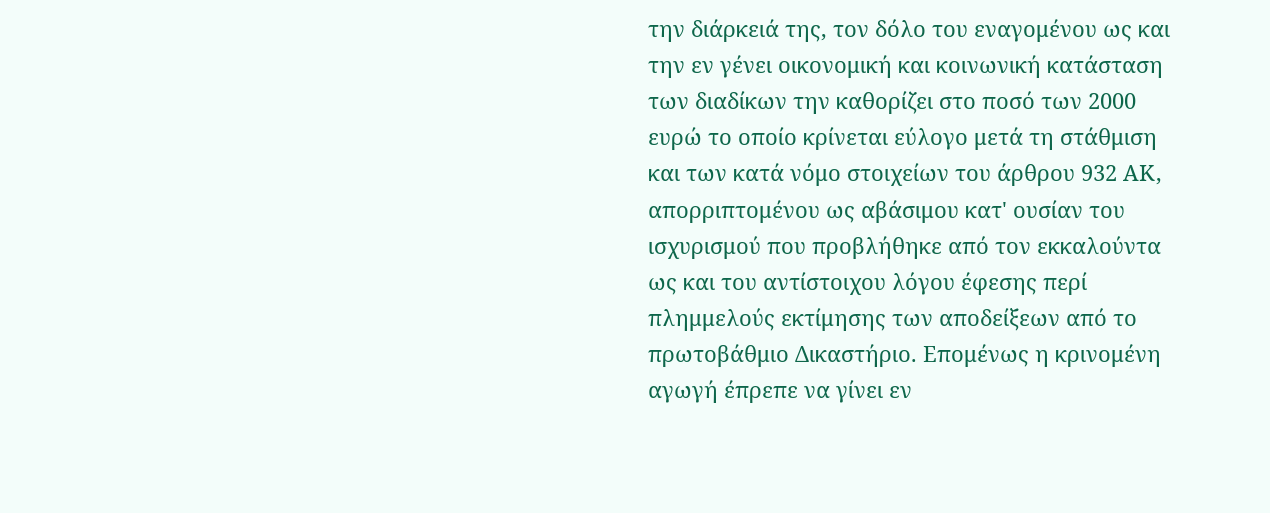την διάρκειά της, τον δόλο του εναγομένου ως και την εν γένει οικονομική και κοινωνική κατάσταση των διαδίκων την καθορίζει στο ποσό των 2000 ευρώ το οποίο κρίνεται εύλογο μετά τη στάθμιση και των κατά νόμο στοιχείων του άρθρου 932 ΑΚ, απορριπτομένου ως αβάσιμου κατ' ουσίαν του ισχυρισμού που προβλήθηκε από τον εκκαλούντα ως και του αντίστοιχου λόγου έφεσης περί πλημμελούς εκτίμησης των αποδείξεων από το πρωτοβάθμιο Δικαστήριο. Επομένως η κρινομένη αγωγή έπρεπε να γίνει εν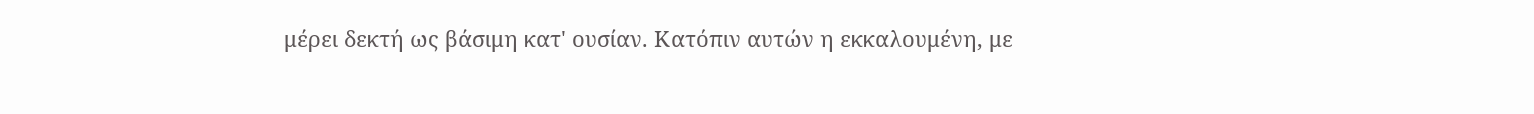μέρει δεκτή ως βάσιμη κατ' ουσίαν. Κατόπιν αυτών η εκκαλουμένη, με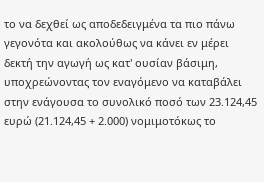το να δεχθεί ως αποδεδειγμένα τα πιο πάνω γεγονότα και ακολούθως να κάνει εν μέρει δεκτή την αγωγή ως κατ' ουσίαν βάσιμη, υποχρεώνοντας τον εναγόμενο να καταβάλει στην ενάγουσα το συνολικό ποσό των 23.124,45 ευρώ (21.124,45 + 2.000) νομιμοτόκως το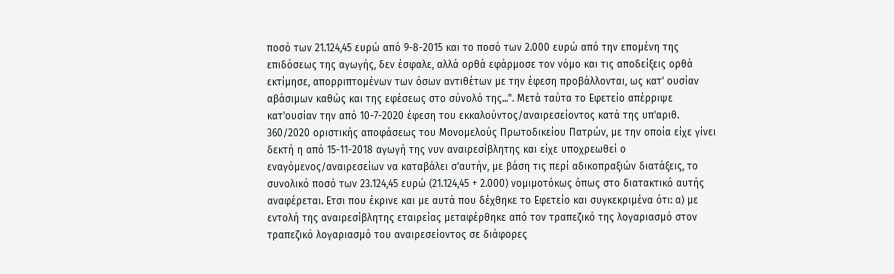ποσό των 21.124,45 ευρώ από 9-8-2015 και το ποσό των 2.000 ευρώ από την επομένη της επιδόσεως της αγωγής, δεν έσφαλε, αλλά ορθά εφάρμοσε τον νόμο και τις αποδείξεις ορθά εκτίμησε, απορριπτομένων των όσων αντιθέτων με την έφεση προβάλλονται, ως κατ' ουσίαν αβάσιμων καθώς και της εφέσεως στο σύνολό της...". Μετά ταύτα το Εφετείο απέρριψε κατ'ουσίαν την από 10-7-2020 έφεση του εκκαλούντος/αναιρεσείοντος κατά της υπ'αριθ. 360/2020 οριστικής αποφάσεως του Μονομελούς Πρωτοδικείου Πατρών, με την οποία είχε γίνει δεκτή η από 15-11-2018 αγωγή της νυν αναιρεσίβλητης και είχε υποχρεωθεί ο εναγόμενος/αναιρεσείων να καταβάλει σ'αυτήν, με βάση τις περί αδικοπραξιών διατάξεις, το συνολικό ποσό των 23.124,45 ευρώ (21.124,45 + 2.000) νομιμοτόκως όπως στο διατακτικό αυτής αναφέρεται. Ετσι που έκρινε και με αυτά που δέχθηκε το Εφετείο και συγκεκριμένα ότι: α) με εντολή της αναιρεσίβλητης εταιρείας μεταφέρθηκε από τον τραπεζικό της λογαριασμό στον τραπεζικό λογαριασμό του αναιρεσείοντος σε διάφορες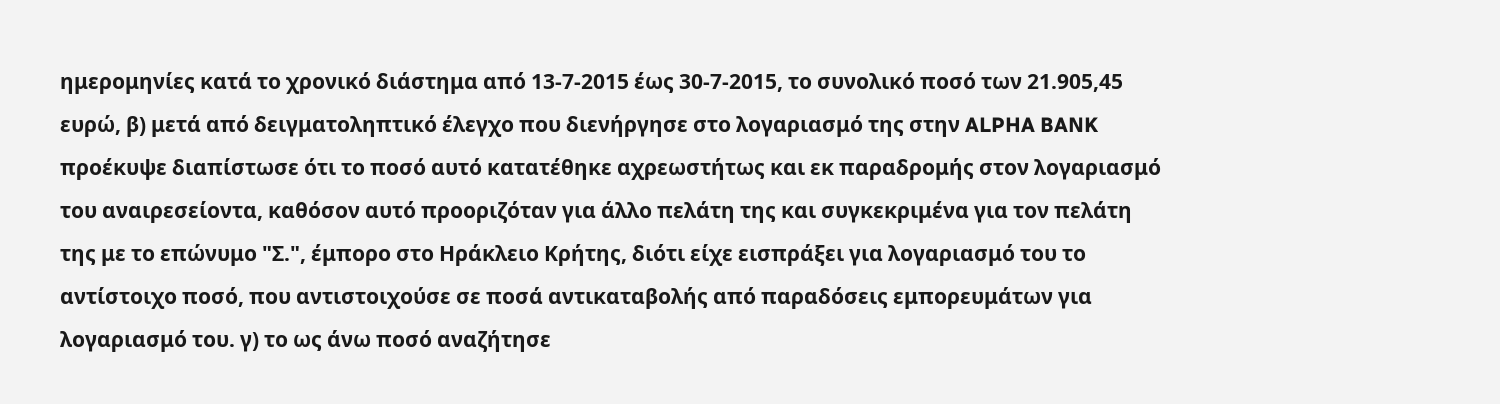ημερομηνίες κατά το χρονικό διάστημα από 13-7-2015 έως 30-7-2015, το συνολικό ποσό των 21.905,45 ευρώ, β) μετά από δειγματοληπτικό έλεγχο που διενήργησε στο λογαριασμό της στην ALPHA BANK προέκυψε διαπίστωσε ότι το ποσό αυτό κατατέθηκε αχρεωστήτως και εκ παραδρομής στον λογαριασμό του αναιρεσείοντα, καθόσον αυτό προοριζόταν για άλλο πελάτη της και συγκεκριμένα για τον πελάτη της με το επώνυμο "Σ.", έμπορο στο Ηράκλειο Κρήτης, διότι είχε εισπράξει για λογαριασμό του το αντίστοιχο ποσό, που αντιστοιχούσε σε ποσά αντικαταβολής από παραδόσεις εμπορευμάτων για λογαριασμό του. γ) το ως άνω ποσό αναζήτησε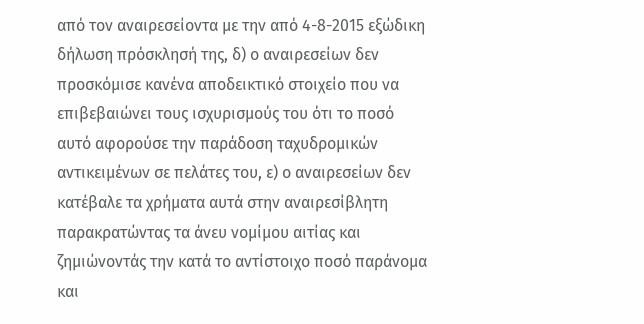από τον αναιρεσείοντα με την από 4-8-2015 εξώδικη δήλωση πρόσκλησή της, δ) ο αναιρεσείων δεν προσκόμισε κανένα αποδεικτικό στοιχείο που να επιβεβαιώνει τους ισχυρισμούς του ότι το ποσό αυτό αφορούσε την παράδοση ταχυδρομικών αντικειμένων σε πελάτες του, ε) ο αναιρεσείων δεν κατέβαλε τα χρήματα αυτά στην αναιρεσίβλητη παρακρατώντας τα άνευ νομίμου αιτίας και ζημιώνοντάς την κατά το αντίστοιχο ποσό παράνομα και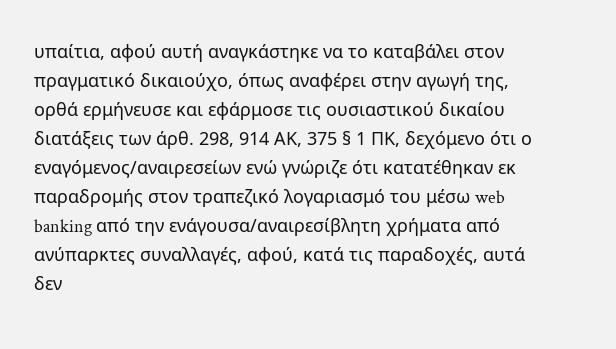υπαίτια, αφού αυτή αναγκάστηκε να το καταβάλει στον πραγματικό δικαιούχο, όπως αναφέρει στην αγωγή της, ορθά ερμήνευσε και εφάρμοσε τις ουσιαστικού δικαίου διατάξεις των άρθ. 298, 914 ΑΚ, 375 § 1 ΠΚ, δεχόμενο ότι ο εναγόμενος/αναιρεσείων ενώ γνώριζε ότι κατατέθηκαν εκ παραδρομής στον τραπεζικό λογαριασμό του μέσω web banking από την ενάγουσα/αναιρεσίβλητη χρήματα από ανύπαρκτες συναλλαγές, αφού, κατά τις παραδοχές, αυτά δεν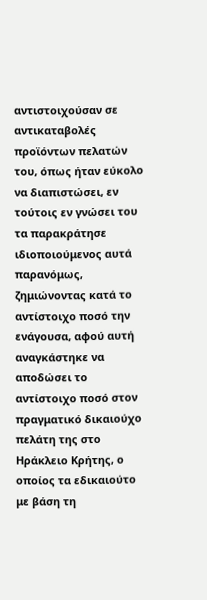αντιστοιχούσαν σε αντικαταβολές προϊόντων πελατών του, όπως ήταν εύκολο να διαπιστώσει, εν τούτοις εν γνώσει του τα παρακράτησε ιδιοποιούμενος αυτά παρανόμως, ζημιώνοντας κατά το αντίστοιχο ποσό την ενάγουσα, αφού αυτή αναγκάστηκε να αποδώσει το αντίστοιχο ποσό στον πραγματικό δικαιούχο πελάτη της στο Ηράκλειο Κρήτης, ο οποίος τα εδικαιούτο με βάση τη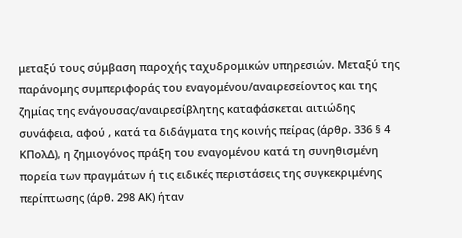μεταξύ τους σύμβαση παροχής ταχυδρομικών υπηρεσιών. Μεταξύ της παράνομης συμπεριφοράς του εναγομένου/αναιρεσείοντος και της ζημίας της ενάγουσας/αναιρεσίβλητης καταφάσκεται αιτιώδης συνάφεια, αφού , κατά τα διδάγματα της κοινής πείρας (άρθρ. 336 § 4 ΚΠολΔ), η ζημιογόνος πράξη του εναγομένου κατά τη συνηθισμένη πορεία των πραγμάτων ή τις ειδικές περιστάσεις της συγκεκριμένης περίπτωσης (άρθ. 298 ΑΚ) ήταν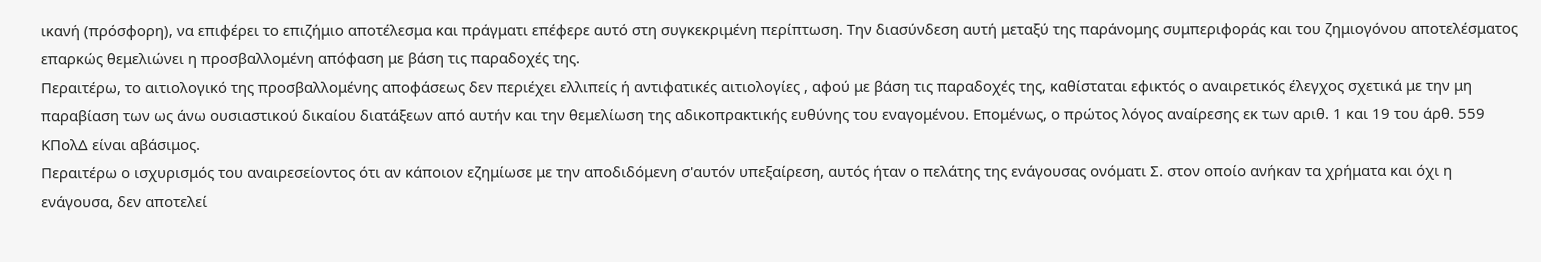ικανή (πρόσφορη), να επιφέρει το επιζήμιο αποτέλεσμα και πράγματι επέφερε αυτό στη συγκεκριμένη περίπτωση. Την διασύνδεση αυτή μεταξύ της παράνομης συμπεριφοράς και του ζημιογόνου αποτελέσματος επαρκώς θεμελιώνει η προσβαλλομένη απόφαση με βάση τις παραδοχές της.
Περαιτέρω, το αιτιολογικό της προσβαλλομένης αποφάσεως δεν περιέχει ελλιπείς ή αντιφατικές αιτιολογίες , αφού με βάση τις παραδοχές της, καθίσταται εφικτός ο αναιρετικός έλεγχος σχετικά με την μη παραβίαση των ως άνω ουσιαστικού δικαίου διατάξεων από αυτήν και την θεμελίωση της αδικοπρακτικής ευθύνης του εναγομένου. Επομένως, ο πρώτος λόγος αναίρεσης εκ των αριθ. 1 και 19 του άρθ. 559 ΚΠολΔ είναι αβάσιμος.
Περαιτέρω ο ισχυρισμός του αναιρεσείοντος ότι αν κάποιον εζημίωσε με την αποδιδόμενη σ'αυτόν υπεξαίρεση, αυτός ήταν ο πελάτης της ενάγουσας ονόματι Σ. στον οποίο ανήκαν τα χρήματα και όχι η ενάγουσα, δεν αποτελεί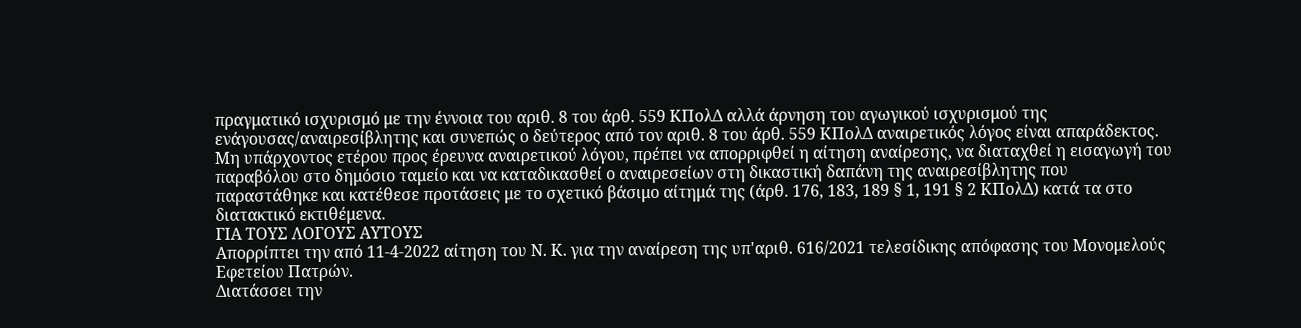πραγματικό ισχυρισμό με την έννοια του αριθ. 8 του άρθ. 559 ΚΠολΔ αλλά άρνηση του αγωγικού ισχυρισμού της ενάγουσας/αναιρεσίβλητης και συνεπώς ο δεύτερος από τον αριθ. 8 του άρθ. 559 ΚΠολΔ αναιρετικός λόγος είναι απαράδεκτος. Μη υπάρχοντος ετέρου προς έρευνα αναιρετικού λόγου, πρέπει να απορριφθεί η αίτηση αναίρεσης, να διαταχθεί η εισαγωγή του παραβόλου στο δημόσιο ταμείο και να καταδικασθεί ο αναιρεσείων στη δικαστική δαπάνη της αναιρεσίβλητης που παραστάθηκε και κατέθεσε προτάσεις με το σχετικό βάσιμο αίτημά της (άρθ. 176, 183, 189 § 1, 191 § 2 ΚΠολΔ) κατά τα στο διατακτικό εκτιθέμενα.
ΓΙΑ ΤΟΥΣ ΛΟΓΟΥΣ ΑΥΤΟΥΣ
Απορρίπτει την από 11-4-2022 αίτηση του Ν. Κ. για την αναίρεση της υπ'αριθ. 616/2021 τελεσίδικης απόφασης του Μονομελούς Εφετείου Πατρών.
Διατάσσει την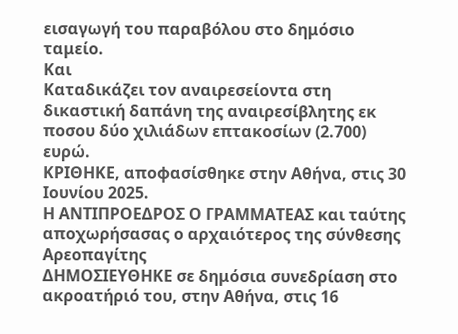εισαγωγή του παραβόλου στο δημόσιο ταμείο.
Και
Καταδικάζει τον αναιρεσείοντα στη δικαστική δαπάνη της αναιρεσίβλητης εκ ποσου δύο χιλιάδων επτακοσίων (2.700) ευρώ.
ΚΡΙΘΗΚΕ, αποφασίσθηκε στην Αθήνα, στις 30 Ιουνίου 2025.
Η ΑΝΤΙΠΡΟΕΔΡΟΣ Ο ΓΡΑΜΜΑΤΕΑΣ και ταύτης αποχωρήσασας ο αρχαιότερος της σύνθεσης Αρεοπαγίτης
ΔΗΜΟΣΙΕΥΘΗΚΕ σε δημόσια συνεδρίαση στο ακροατήριό του, στην Αθήνα, στις 16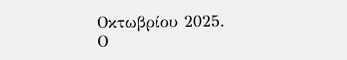Οκτωβρίου 2025.
Ο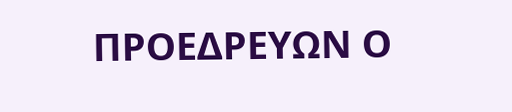ΠΡΟΕΔΡΕΥΩΝ Ο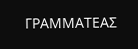ΓΡΑΜΜΑΤΕΑΣ